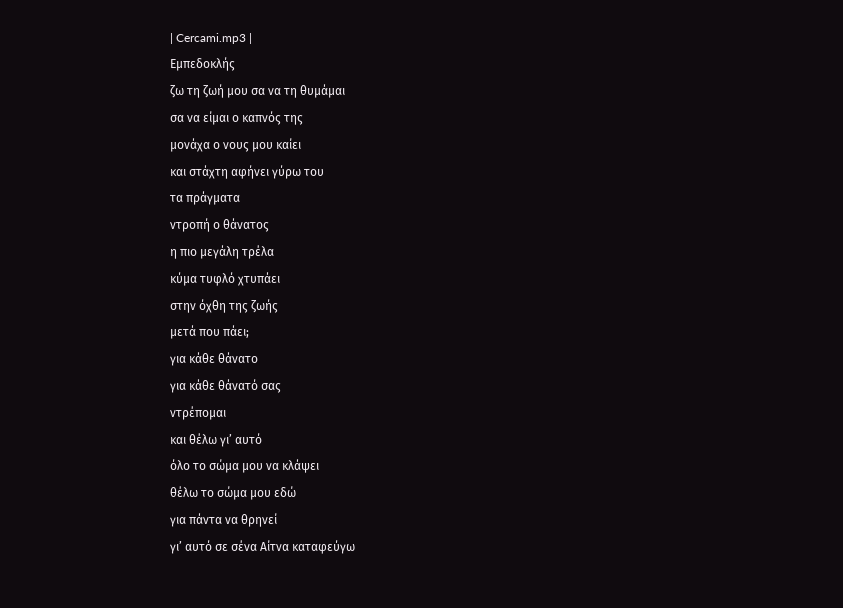| Cercami.mp3 |
Εμπεδοκλής
ζω τη ζωή μου σα να τη θυμάμαι
σα να είμαι ο καπνός της
μονάχα ο νους μου καίει
και στάχτη αφήνει γύρω του
τα πράγματα
ντροπή ο θάνατος
η πιο μεγάλη τρέλα
κύμα τυφλό χτυπάει
στην όχθη της ζωής
μετά που πάει;
για κάθε θάνατο
για κάθε θάνατό σας
ντρέπομαι
και θέλω γι’ αυτό
όλο το σώμα μου να κλάψει
θέλω το σώμα μου εδώ
για πάντα να θρηνεί
γι’ αυτό σε σένα Αίτνα καταφεύγω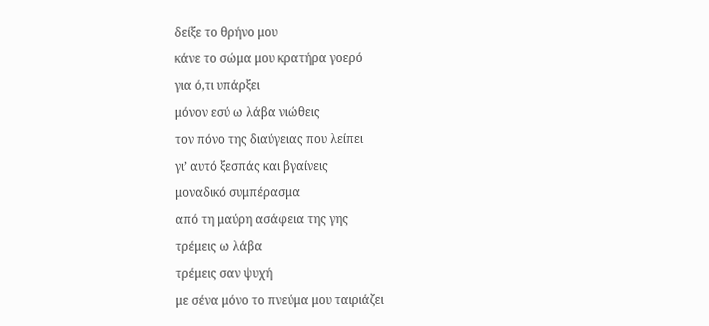δείξε το θρήνο μου
κάνε το σώμα μου κρατήρα γοερό
για ό,τι υπάρξει
μόνον εσύ ω λάβα νιώθεις
τον πόνο της διαύγειας που λείπει
γι’ αυτό ξεσπάς και βγαίνεις
μοναδικό συμπέρασμα
από τη μαύρη ασάφεια της γης
τρέμεις ω λάβα
τρέμεις σαν ψυχή
με σένα μόνο το πνεύμα μου ταιριάζει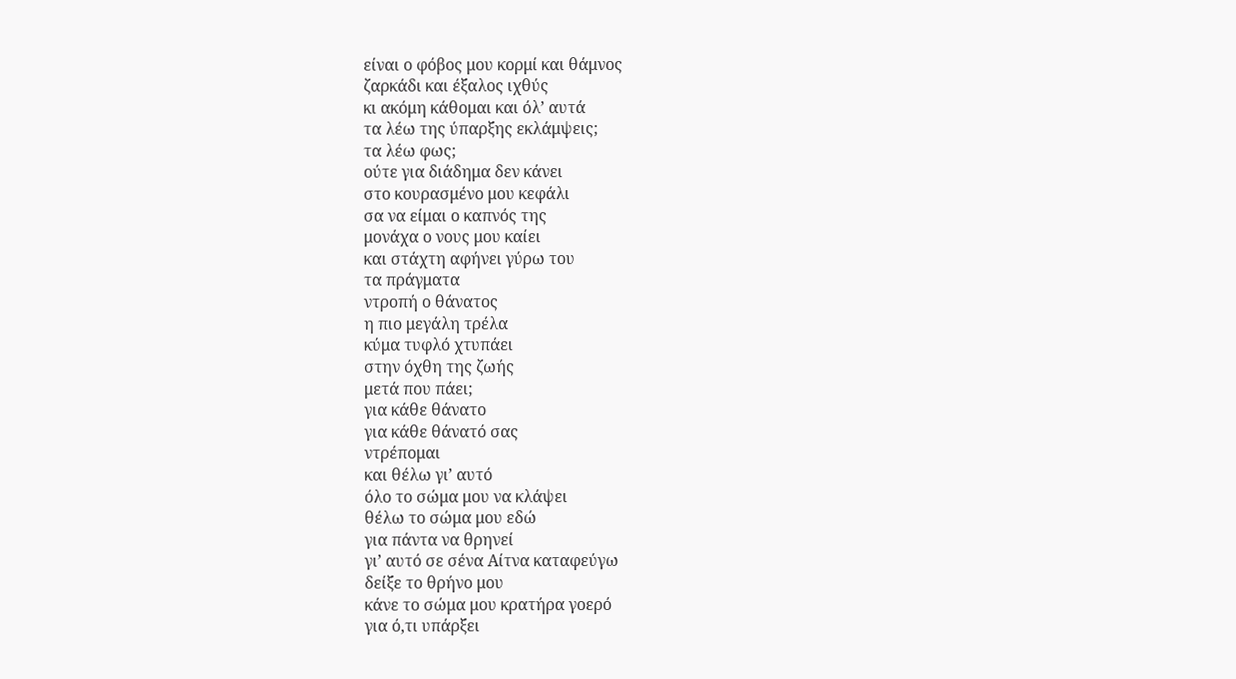είναι ο φόβος μου κορμί και θάμνος
ζαρκάδι και έξαλος ιχθύς
κι ακόμη κάθομαι και όλ’ αυτά
τα λέω της ύπαρξης εκλάμψεις;
τα λέω φως;
ούτε για διάδημα δεν κάνει
στο κουρασμένο μου κεφάλι
σα να είμαι ο καπνός της
μονάχα ο νους μου καίει
και στάχτη αφήνει γύρω του
τα πράγματα
ντροπή ο θάνατος
η πιο μεγάλη τρέλα
κύμα τυφλό χτυπάει
στην όχθη της ζωής
μετά που πάει;
για κάθε θάνατο
για κάθε θάνατό σας
ντρέπομαι
και θέλω γι’ αυτό
όλο το σώμα μου να κλάψει
θέλω το σώμα μου εδώ
για πάντα να θρηνεί
γι’ αυτό σε σένα Αίτνα καταφεύγω
δείξε το θρήνο μου
κάνε το σώμα μου κρατήρα γοερό
για ό,τι υπάρξει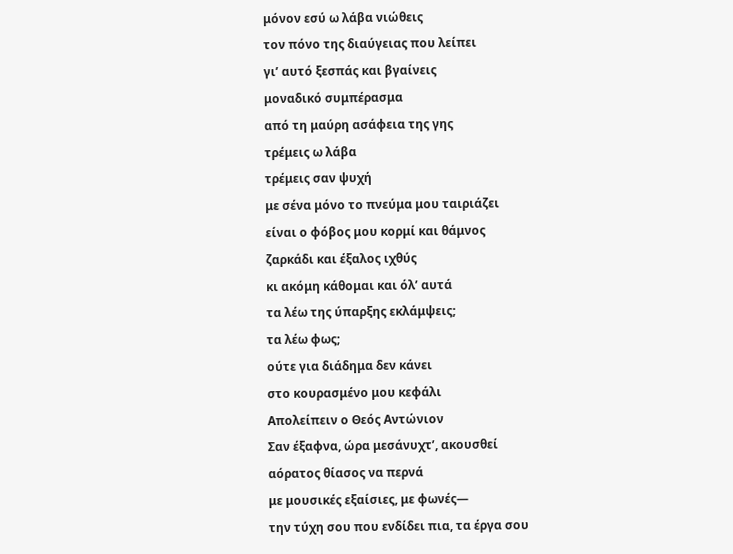μόνον εσύ ω λάβα νιώθεις
τον πόνο της διαύγειας που λείπει
γι’ αυτό ξεσπάς και βγαίνεις
μοναδικό συμπέρασμα
από τη μαύρη ασάφεια της γης
τρέμεις ω λάβα
τρέμεις σαν ψυχή
με σένα μόνο το πνεύμα μου ταιριάζει
είναι ο φόβος μου κορμί και θάμνος
ζαρκάδι και έξαλος ιχθύς
κι ακόμη κάθομαι και όλ’ αυτά
τα λέω της ύπαρξης εκλάμψεις;
τα λέω φως;
ούτε για διάδημα δεν κάνει
στο κουρασμένο μου κεφάλι
Απολείπειν ο Θεός Aντώνιον
Σαν έξαφνα, ώρα μεσάνυχτ’, ακουσθεί
αόρατος θίασος να περνά
με μουσικές εξαίσιες, με φωνές—
την τύχη σου που ενδίδει πια, τα έργα σου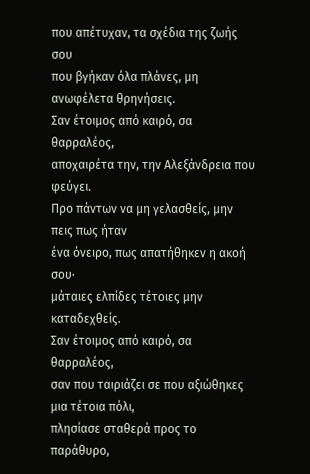που απέτυχαν, τα σχέδια της ζωής σου
που βγήκαν όλα πλάνες, μη ανωφέλετα θρηνήσεις.
Σαν έτοιμος από καιρό, σα θαρραλέος,
αποχαιρέτα την, την Aλεξάνδρεια που φεύγει.
Προ πάντων να μη γελασθείς, μην πεις πως ήταν
ένα όνειρο, πως απατήθηκεν η ακοή σου·
μάταιες ελπίδες τέτοιες μην καταδεχθείς.
Σαν έτοιμος από καιρό, σα θαρραλέος,
σαν που ταιριάζει σε που αξιώθηκες μια τέτοια πόλι,
πλησίασε σταθερά προς το παράθυρο,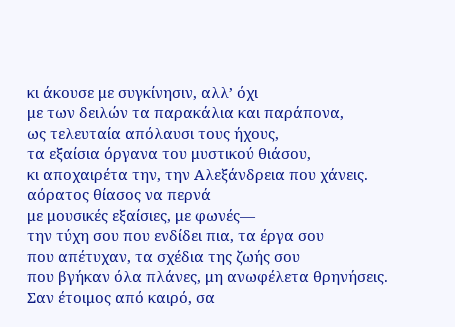κι άκουσε με συγκίνησιν, αλλ’ όχι
με των δειλών τα παρακάλια και παράπονα,
ως τελευταία απόλαυσι τους ήχους,
τα εξαίσια όργανα του μυστικού θιάσου,
κι αποχαιρέτα την, την Aλεξάνδρεια που χάνεις.
αόρατος θίασος να περνά
με μουσικές εξαίσιες, με φωνές—
την τύχη σου που ενδίδει πια, τα έργα σου
που απέτυχαν, τα σχέδια της ζωής σου
που βγήκαν όλα πλάνες, μη ανωφέλετα θρηνήσεις.
Σαν έτοιμος από καιρό, σα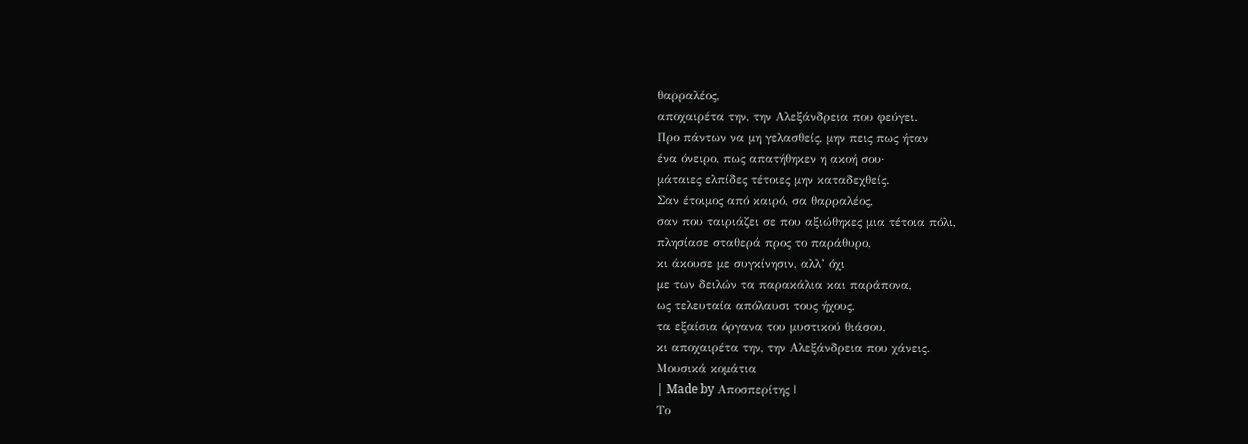θαρραλέος,
αποχαιρέτα την, την Aλεξάνδρεια που φεύγει.
Προ πάντων να μη γελασθείς, μην πεις πως ήταν
ένα όνειρο, πως απατήθηκεν η ακοή σου·
μάταιες ελπίδες τέτοιες μην καταδεχθείς.
Σαν έτοιμος από καιρό, σα θαρραλέος,
σαν που ταιριάζει σε που αξιώθηκες μια τέτοια πόλι,
πλησίασε σταθερά προς το παράθυρο,
κι άκουσε με συγκίνησιν, αλλ’ όχι
με των δειλών τα παρακάλια και παράπονα,
ως τελευταία απόλαυσι τους ήχους,
τα εξαίσια όργανα του μυστικού θιάσου,
κι αποχαιρέτα την, την Aλεξάνδρεια που χάνεις.
Μουσικά κομάτια
| Made by Αποσπερίτης |
Το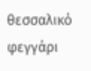θεσσαλικό φεγγάρι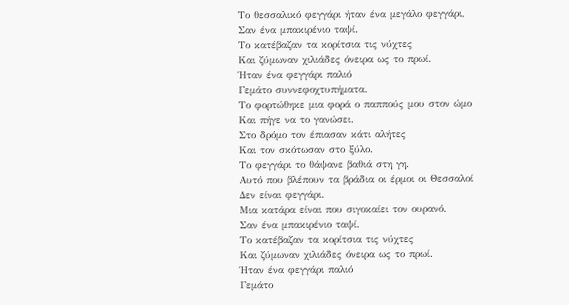Το θεσσαλικό φεγγάρι ήταν ένα μεγάλο φεγγάρι,
Σαν ένα μπακιρένιο ταψί.
Το κατέβαζαν τα κορίτσια τις νύχτες
Και ζύμωναν χιλιάδες όνειρα ως το πρωί.
Ήταν ένα φεγγάρι παλιό
Γεμάτο συννεφοχτυπήματα.
Το φορτώθηκε μια φορά ο παππούς μου στον ώμο
Και πήγε να το γανώσει.
Στο δρόμο τον έπιασαν κάτι αλήτες
Και τον σκότωσαν στο ξύλο.
Το φεγγάρι το θάψανε βαθιά στη γη.
Αυτό που βλέπουν τα βράδια οι έρμοι οι Θεσσαλοί
Δεν είναι φεγγάρι.
Μια κατάρα είναι που σιγοκαίει τον ουρανό.
Σαν ένα μπακιρένιο ταψί.
Το κατέβαζαν τα κορίτσια τις νύχτες
Και ζύμωναν χιλιάδες όνειρα ως το πρωί.
Ήταν ένα φεγγάρι παλιό
Γεμάτο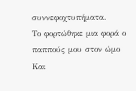συννεφοχτυπήματα.
Το φορτώθηκε μια φορά ο παππούς μου στον ώμο
Και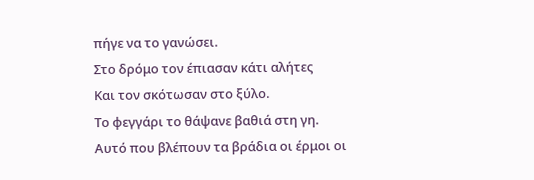πήγε να το γανώσει.
Στο δρόμο τον έπιασαν κάτι αλήτες
Και τον σκότωσαν στο ξύλο.
Το φεγγάρι το θάψανε βαθιά στη γη.
Αυτό που βλέπουν τα βράδια οι έρμοι οι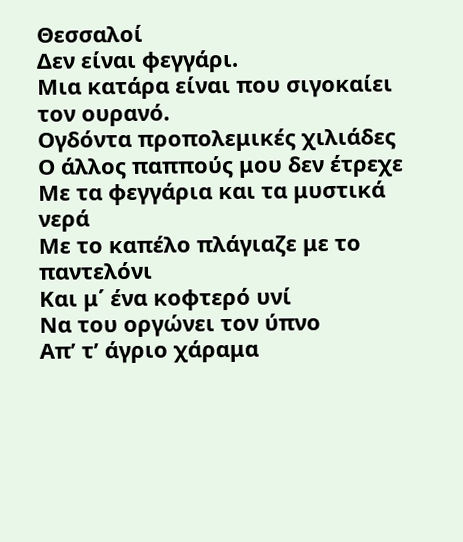Θεσσαλοί
Δεν είναι φεγγάρι.
Μια κατάρα είναι που σιγοκαίει τον ουρανό.
Ογδόντα προπολεμικές χιλιάδες
Ο άλλος παππούς μου δεν έτρεχε
Με τα φεγγάρια και τα μυστικά νερά
Με το καπέλο πλάγιαζε με το παντελόνι
Και μ΄ ένα κοφτερό υνί
Να του οργώνει τον ύπνο
Απ’ τ’ άγριο χάραμα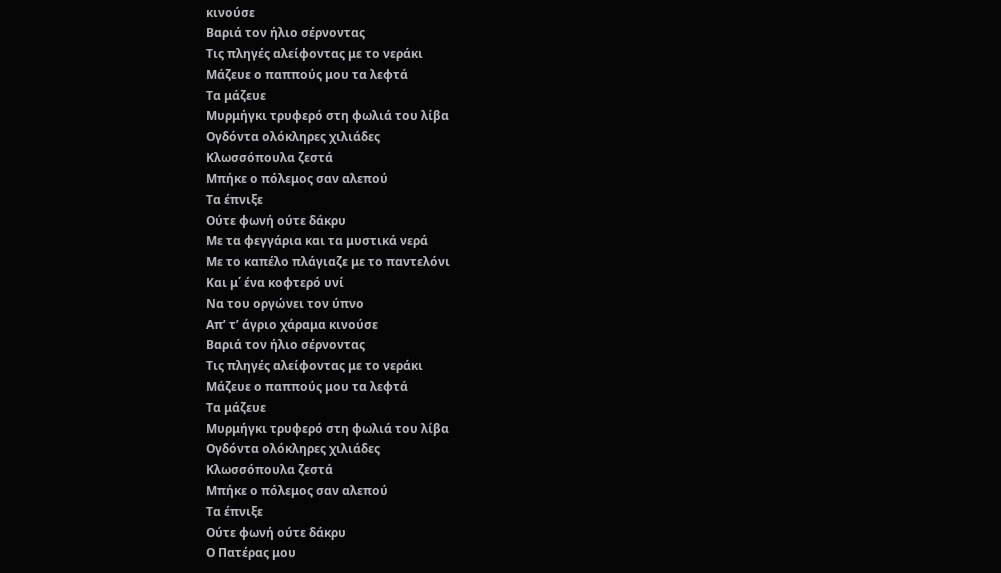κινούσε
Βαριά τον ήλιο σέρνοντας
Τις πληγές αλείφοντας με το νεράκι
Μάζευε ο παππούς μου τα λεφτά
Τα μάζευε
Μυρμήγκι τρυφερό στη φωλιά του λίβα
Ογδόντα ολόκληρες χιλιάδες
Κλωσσόπουλα ζεστά
Μπήκε ο πόλεμος σαν αλεπού
Τα έπνιξε
Ούτε φωνή ούτε δάκρυ
Με τα φεγγάρια και τα μυστικά νερά
Με το καπέλο πλάγιαζε με το παντελόνι
Και μ΄ ένα κοφτερό υνί
Να του οργώνει τον ύπνο
Απ’ τ’ άγριο χάραμα κινούσε
Βαριά τον ήλιο σέρνοντας
Τις πληγές αλείφοντας με το νεράκι
Μάζευε ο παππούς μου τα λεφτά
Τα μάζευε
Μυρμήγκι τρυφερό στη φωλιά του λίβα
Ογδόντα ολόκληρες χιλιάδες
Κλωσσόπουλα ζεστά
Μπήκε ο πόλεμος σαν αλεπού
Τα έπνιξε
Ούτε φωνή ούτε δάκρυ
Ο Πατέρας μου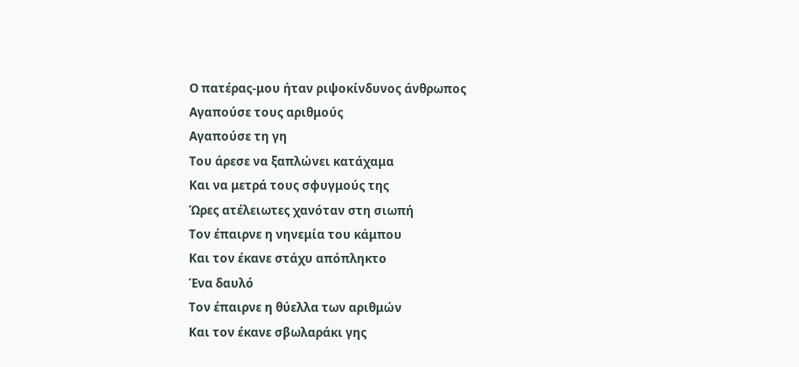Ο πατέρας-μου ήταν ριψοκίνδυνος άνθρωπος
Αγαπούσε τους αριθμούς
Αγαπούσε τη γη
Του άρεσε να ξαπλώνει κατάχαμα
Και να μετρά τους σφυγμούς της
Ώρες ατέλειωτες χανόταν στη σιωπή
Τον έπαιρνε η νηνεμία του κάμπου
Και τον έκανε στάχυ απόπληκτο
Ένα δαυλό
Τον έπαιρνε η θύελλα των αριθμών
Και τον έκανε σβωλαράκι γης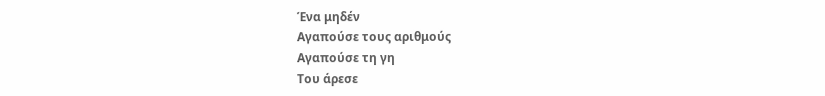Ένα μηδέν
Αγαπούσε τους αριθμούς
Αγαπούσε τη γη
Του άρεσε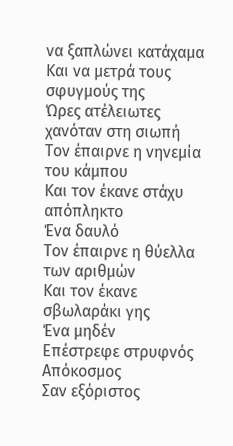να ξαπλώνει κατάχαμα
Και να μετρά τους σφυγμούς της
Ώρες ατέλειωτες χανόταν στη σιωπή
Τον έπαιρνε η νηνεμία του κάμπου
Και τον έκανε στάχυ απόπληκτο
Ένα δαυλό
Τον έπαιρνε η θύελλα των αριθμών
Και τον έκανε σβωλαράκι γης
Ένα μηδέν
Επέστρεφε στρυφνός
Απόκοσμος
Σαν εξόριστος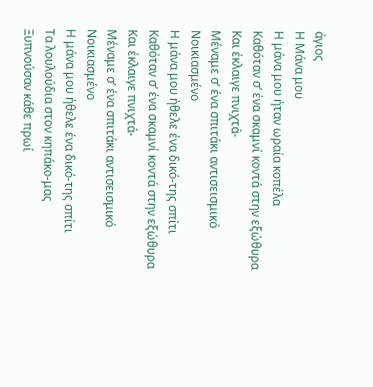άγιος
Η Μάνα μου
Η μάνα μου ήταν ωραία κοπέλα
Καθόταν σ’ ένα σκαμνί κοντά στην εξώθυρα
Και έκλαιγε πνιχτά-
Μέναμε σ’ ένα σπιτάκι αντισεισμικό
Νοικιασμένο
Η μάνα μου ήθελε ένα δικό-της σπίτι
Καθόταν σ’ ένα σκαμνί κοντά στην εξώθυρα
Και έκλαιγε πνιχτά-
Μέναμε σ’ ένα σπιτάκι αντισεισμικό
Νοικιασμένο
Η μάνα μου ήθελε ένα δικό-της σπίτι
Τα λουλούδια στον κηπάκο-μας
Ξυπνούσαν κάθε πρωί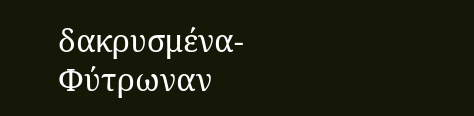δακρυσμένα-
Φύτρωναν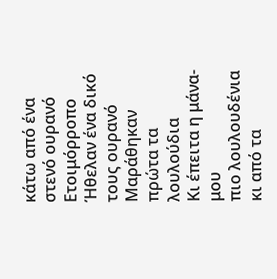κάτω από ένα στενό ουρανό
Ετοιμόρροπο
Ήθελαν ένα δικό τους ουρανό
Μαράθηκαν πρώτα τα λουλούδια
Κι έπειτα η μάνα-μου
πιο λουλουδένια κι από τα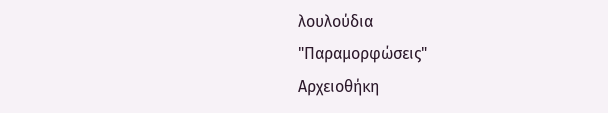λουλούδια
"Παραμορφώσεις"
Αρχειοθήκη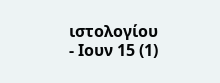ιστολογίου
- Ιουν 15 (1)